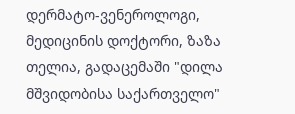დერმატო-ვენეროლოგი, მედიცინის დოქტორი, ზაზა თელია, გადაცემაში "დილა მშვიდობისა საქართველო"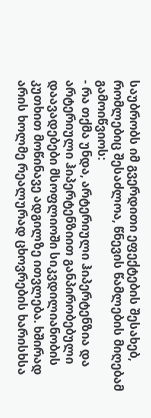საუბრობს იმ გვერდითი ეფექტების შესახებ, რომლებიც შესაძლოა, წნევის წამლების მიღებამ გამოიწვიოს:
- რა თქმა უნდა, არტერიული ჰიპერტენზია და არტერიული ჰიპერტენზიით განპირობებული დაავადებები მსოფლიოში სიკვდილიანობის კუთხით მოწინავე ადგილზე ითვლება. ხშირად არის ხოლმე რეალურად ცხოვრების ხარისხსა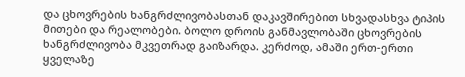და ცხოვრების ხანგრძლივობასთან დაკავშირებით სხვადასხვა ტიპის მითები და რეალობები. ბოლო დროის განმავლობაში ცხოვრების ხანგრძლივობა მკვეთრად გაიზარდა. კერძოდ, ამაში ერთ-ერთი ყველაზე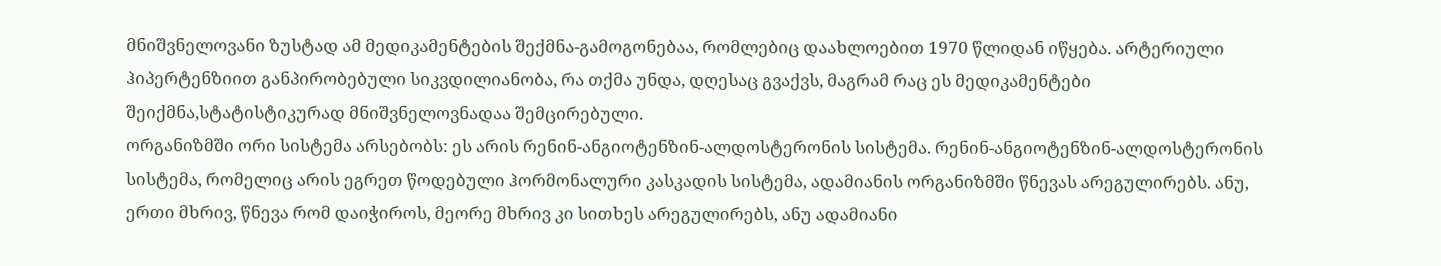მნიშვნელოვანი ზუსტად ამ მედიკამენტების შექმნა-გამოგონებაა, რომლებიც დაახლოებით 1970 წლიდან იწყება. არტერიული ჰიპერტენზიით განპირობებული სიკვდილიანობა, რა თქმა უნდა, დღესაც გვაქვს, მაგრამ რაც ეს მედიკამენტები შეიქმნა,სტატისტიკურად მნიშვნელოვნადაა შემცირებული.
ორგანიზმში ორი სისტემა არსებობს: ეს არის რენინ-ანგიოტენზინ-ალდოსტერონის სისტემა. რენინ-ანგიოტენზინ-ალდოსტერონის სისტემა, რომელიც არის ეგრეთ წოდებული ჰორმონალური კასკადის სისტემა, ადამიანის ორგანიზმში წნევას არეგულირებს. ანუ, ერთი მხრივ, წნევა რომ დაიჭიროს, მეორე მხრივ კი სითხეს არეგულირებს, ანუ ადამიანი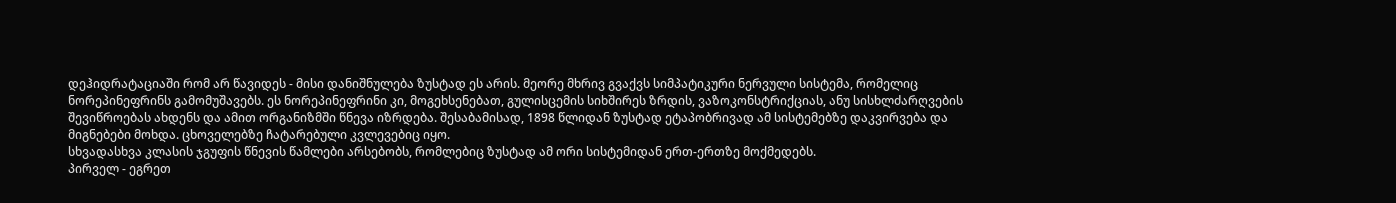დეჰიდრატაციაში რომ არ წავიდეს - მისი დანიშნულება ზუსტად ეს არის. მეორე მხრივ გვაქვს სიმპატიკური ნერვული სისტემა, რომელიც ნორეპინეფრინს გამომუშავებს. ეს ნორეპინეფრინი კი, მოგეხსენებათ, გულისცემის სიხშირეს ზრდის, ვაზოკონსტრიქციას, ანუ სისხლძარღვების შევიწროებას ახდენს და ამით ორგანიზმში წნევა იზრდება. შესაბამისად, 1898 წლიდან ზუსტად ეტაპობრივად ამ სისტემებზე დაკვირვება და მიგნებები მოხდა. ცხოველებზე ჩატარებული კვლევებიც იყო.
სხვადასხვა კლასის ჯგუფის წნევის წამლები არსებობს, რომლებიც ზუსტად ამ ორი სისტემიდან ერთ-ერთზე მოქმედებს.
პირველ - ეგრეთ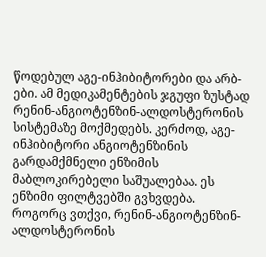წოდებულ აგე-ინჰიბიტორები და არბ-ები. ამ მედიკამენტების ჯგუფი ზუსტად რენინ-ანგიოტენზინ-ალდოსტერონის სისტემაზე მოქმედებს. კერძოდ, აგე-ინჰიბიტორი ანგიოტენზინის გარდამქმნელი ენზიმის მაბლოკირებელი საშუალებაა. ეს ენზიმი ფილტვებში გვხვდება.
როგორც ვთქვი, რენინ-ანგიოტენზინ-ალდოსტერონის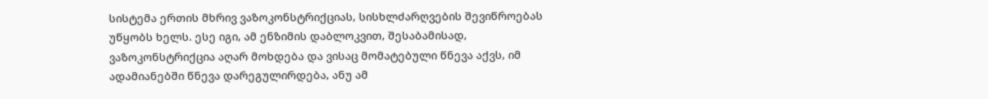სისტემა ერთის მხრივ ვაზოკონსტრიქციას, სისხლძარღვების შევიწროებას უწყობს ხელს. ესე იგი, ამ ენზიმის დაბლოკვით, შესაბამისად, ვაზოკონსტრიქცია აღარ მოხდება და ვისაც მომატებული წნევა აქვს, იმ ადამიანებში წნევა დარეგულირდება, ანუ ამ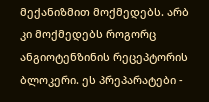მექანიზმით მოქმედებს. არბ კი მოქმედებს როგორც ანგიოტენზინის რეცეპტორის ბლოკერი. ეს პრეპარატები -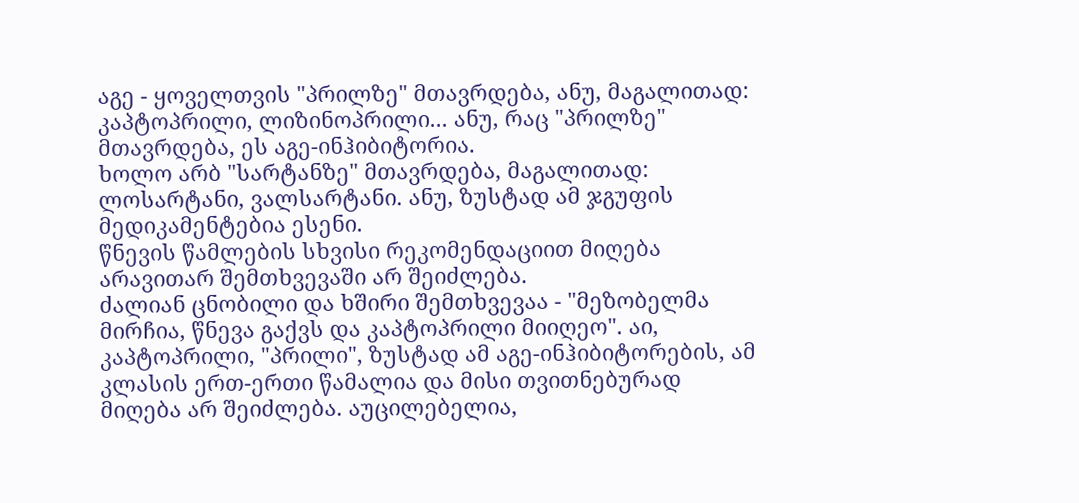აგე - ყოველთვის "პრილზე" მთავრდება, ანუ, მაგალითად: კაპტოპრილი, ლიზინოპრილი... ანუ, რაც "პრილზე" მთავრდება, ეს აგე-ინჰიბიტორია.
ხოლო არბ "სარტანზე" მთავრდება, მაგალითად: ლოსარტანი, ვალსარტანი. ანუ, ზუსტად ამ ჯგუფის მედიკამენტებია ესენი.
წნევის წამლების სხვისი რეკომენდაციით მიღება არავითარ შემთხვევაში არ შეიძლება.
ძალიან ცნობილი და ხშირი შემთხვევაა - "მეზობელმა მირჩია, წნევა გაქვს და კაპტოპრილი მიიღეო". აი, კაპტოპრილი, "პრილი", ზუსტად ამ აგე-ინჰიბიტორების, ამ კლასის ერთ-ერთი წამალია და მისი თვითნებურად მიღება არ შეიძლება. აუცილებელია,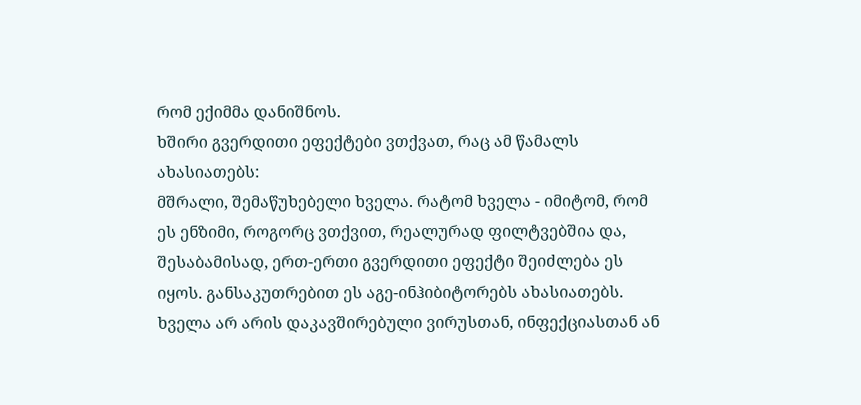რომ ექიმმა დანიშნოს.
ხშირი გვერდითი ეფექტები ვთქვათ, რაც ამ წამალს ახასიათებს:
მშრალი, შემაწუხებელი ხველა. რატომ ხველა - იმიტომ, რომ ეს ენზიმი, როგორც ვთქვით, რეალურად ფილტვებშია და, შესაბამისად, ერთ-ერთი გვერდითი ეფექტი შეიძლება ეს იყოს. განსაკუთრებით ეს აგე-ინჰიბიტორებს ახასიათებს. ხველა არ არის დაკავშირებული ვირუსთან, ინფექციასთან ან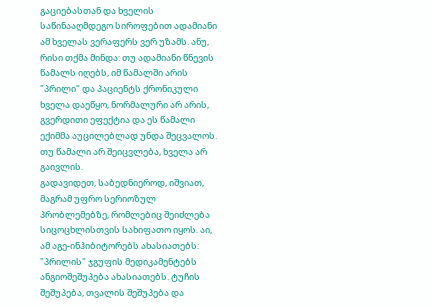გაციებასთან და ხველის საწინააღმდეგო სიროფებით ადამიანი ამ ხველას ვერაფერს ვერ უზამს. ანუ, რისი თქმა მინდა: თუ ადამიანი წნევის წამალს იღებს, იმ წამალში არის "პრილი" და პაციენტს ქრონიკული ხველა დაეწყო, ნორმალური არ არის, გვერდითი ეფექტია და ეს წამალი ექიმმა აუცილებლად უნდა შეცვალოს.
თუ წამალი არ შეიცვლება, ხველა არ გაივლის.
გადავიდეთ, საბედნიეროდ, იშვიათ, მაგრამ უფრო სერიოზულ პრობლემებზე, რომლებიც შეიძლება სიცოცხლისთვის სახიფათო იყოს. აი, ამ აგე-ინჰიბიტორებს ახასიათებს:
"პრილის" ჯგუფის მედიკამენტებს ანგიოშეშუპება ახასიათებს. ტუჩის შეშუპება, თვალის შეშუპება და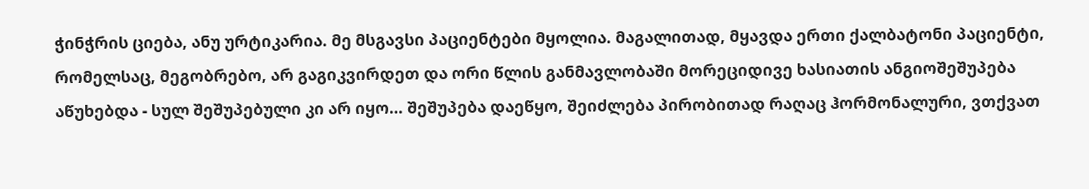ჭინჭრის ციება, ანუ ურტიკარია. მე მსგავსი პაციენტები მყოლია. მაგალითად, მყავდა ერთი ქალბატონი პაციენტი, რომელსაც, მეგობრებო, არ გაგიკვირდეთ და ორი წლის განმავლობაში მორეციდივე ხასიათის ანგიოშეშუპება აწუხებდა - სულ შეშუპებული კი არ იყო… შეშუპება დაეწყო, შეიძლება პირობითად რაღაც ჰორმონალური, ვთქვათ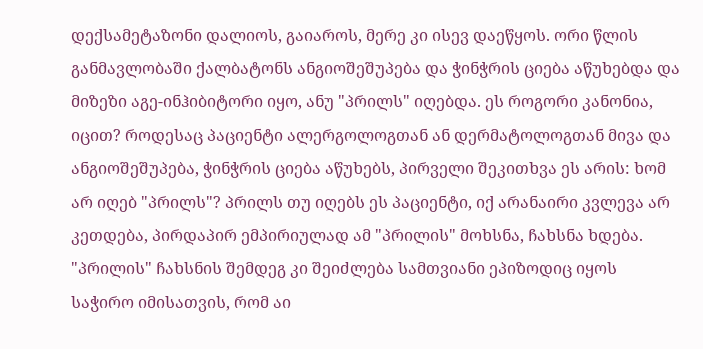დექსამეტაზონი დალიოს, გაიაროს, მერე კი ისევ დაეწყოს. ორი წლის განმავლობაში ქალბატონს ანგიოშეშუპება და ჭინჭრის ციება აწუხებდა და მიზეზი აგე-ინჰიბიტორი იყო, ანუ "პრილს" იღებდა. ეს როგორი კანონია, იცით? როდესაც პაციენტი ალერგოლოგთან ან დერმატოლოგთან მივა და ანგიოშეშუპება, ჭინჭრის ციება აწუხებს, პირველი შეკითხვა ეს არის: ხომ არ იღებ "პრილს"? პრილს თუ იღებს ეს პაციენტი, იქ არანაირი კვლევა არ კეთდება, პირდაპირ ემპირიულად ამ "პრილის" მოხსნა, ჩახსნა ხდება. "პრილის" ჩახსნის შემდეგ კი შეიძლება სამთვიანი ეპიზოდიც იყოს საჭირო იმისათვის, რომ აი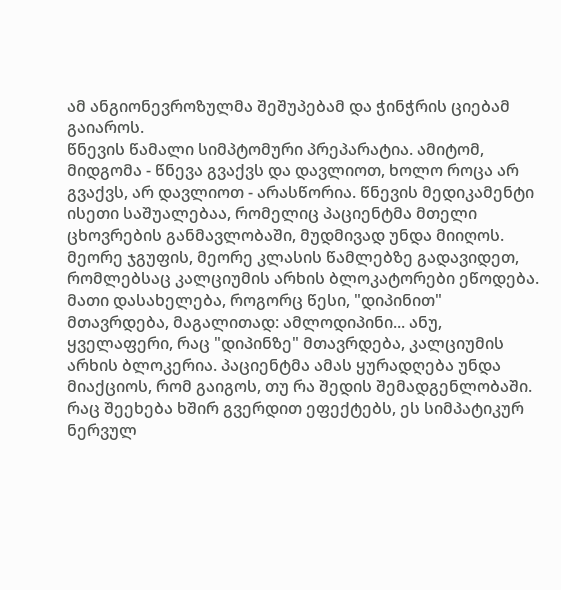ამ ანგიონევროზულმა შეშუპებამ და ჭინჭრის ციებამ გაიაროს.
წნევის წამალი სიმპტომური პრეპარატია. ამიტომ, მიდგომა - წნევა გვაქვს და დავლიოთ, ხოლო როცა არ გვაქვს, არ დავლიოთ - არასწორია. წნევის მედიკამენტი ისეთი საშუალებაა, რომელიც პაციენტმა მთელი ცხოვრების განმავლობაში, მუდმივად უნდა მიიღოს.
მეორე ჯგუფის, მეორე კლასის წამლებზე გადავიდეთ, რომლებსაც კალციუმის არხის ბლოკატორები ეწოდება.
მათი დასახელება, როგორც წესი, "დიპინით" მთავრდება, მაგალითად: ამლოდიპინი... ანუ, ყველაფერი, რაც "დიპინზე" მთავრდება, კალციუმის არხის ბლოკერია. პაციენტმა ამას ყურადღება უნდა მიაქციოს, რომ გაიგოს, თუ რა შედის შემადგენლობაში. რაც შეეხება ხშირ გვერდით ეფექტებს, ეს სიმპატიკურ ნერვულ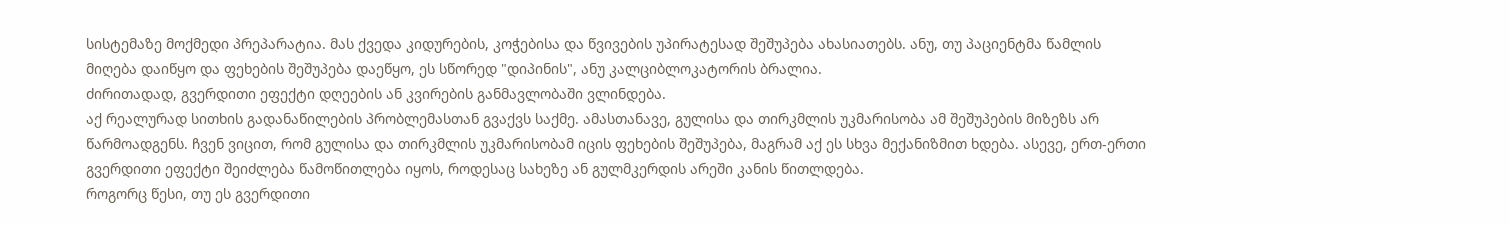სისტემაზე მოქმედი პრეპარატია. მას ქვედა კიდურების, კოჭებისა და წვივების უპირატესად შეშუპება ახასიათებს. ანუ, თუ პაციენტმა წამლის მიღება დაიწყო და ფეხების შეშუპება დაეწყო, ეს სწორედ "დიპინის", ანუ კალციბლოკატორის ბრალია.
ძირითადად, გვერდითი ეფექტი დღეების ან კვირების განმავლობაში ვლინდება.
აქ რეალურად სითხის გადანაწილების პრობლემასთან გვაქვს საქმე. ამასთანავე, გულისა და თირკმლის უკმარისობა ამ შეშუპების მიზეზს არ წარმოადგენს. ჩვენ ვიცით, რომ გულისა და თირკმლის უკმარისობამ იცის ფეხების შეშუპება, მაგრამ აქ ეს სხვა მექანიზმით ხდება. ასევე, ერთ-ერთი გვერდითი ეფექტი შეიძლება წამოწითლება იყოს, როდესაც სახეზე ან გულმკერდის არეში კანის წითლდება.
როგორც წესი, თუ ეს გვერდითი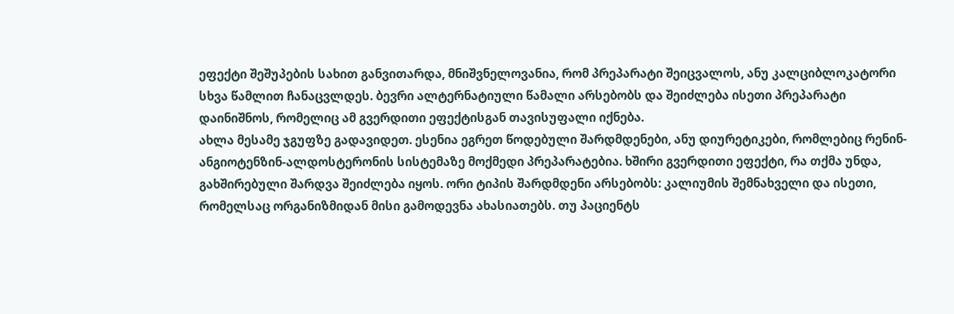ეფექტი შეშუპების სახით განვითარდა, მნიშვნელოვანია, რომ პრეპარატი შეიცვალოს, ანუ კალციბლოკატორი სხვა წამლით ჩანაცვლდეს. ბევრი ალტერნატიული წამალი არსებობს და შეიძლება ისეთი პრეპარატი დაინიშნოს, რომელიც ამ გვერდითი ეფექტისგან თავისუფალი იქნება.
ახლა მესამე ჯგუფზე გადავიდეთ. ესენია ეგრეთ წოდებული შარდმდენები, ანუ დიურეტიკები, რომლებიც რენინ-ანგიოტენზინ-ალდოსტერონის სისტემაზე მოქმედი პრეპარატებია. ხშირი გვერდითი ეფექტი, რა თქმა უნდა, გახშირებული შარდვა შეიძლება იყოს. ორი ტიპის შარდმდენი არსებობს: კალიუმის შემნახველი და ისეთი, რომელსაც ორგანიზმიდან მისი გამოდევნა ახასიათებს. თუ პაციენტს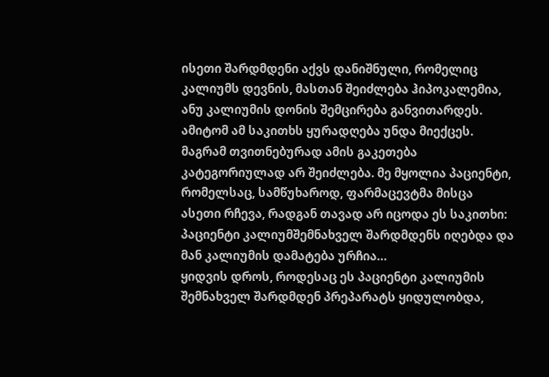ისეთი შარდმდენი აქვს დანიშნული, რომელიც კალიუმს დევნის, მასთან შეიძლება ჰიპოკალემია, ანუ კალიუმის დონის შემცირება განვითარდეს. ამიტომ ამ საკითხს ყურადღება უნდა მიექცეს. მაგრამ თვითნებურად ამის გაკეთება კატეგორიულად არ შეიძლება. მე მყოლია პაციენტი, რომელსაც, სამწუხაროდ, ფარმაცევტმა მისცა ასეთი რჩევა, რადგან თავად არ იცოდა ეს საკითხი: პაციენტი კალიუმშემნახველ შარდმდენს იღებდა და მან კალიუმის დამატება ურჩია…
ყიდვის დროს, როდესაც ეს პაციენტი კალიუმის შემნახველ შარდმდენ პრეპარატს ყიდულობდა,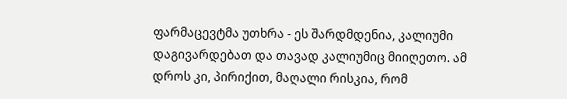ფარმაცევტმა უთხრა - ეს შარდმდენია, კალიუმი დაგივარდებათ და თავად კალიუმიც მიიღეთო. ამ დროს კი, პირიქით, მაღალი რისკია, რომ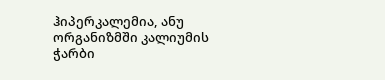ჰიპერკალემია, ანუ ორგანიზმში კალიუმის ჭარბი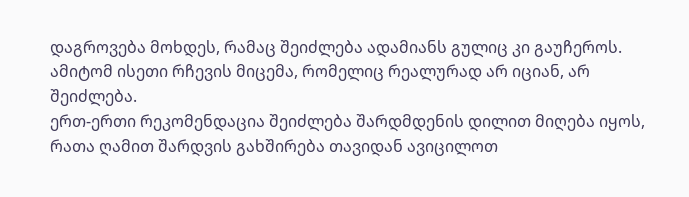დაგროვება მოხდეს, რამაც შეიძლება ადამიანს გულიც კი გაუჩეროს. ამიტომ ისეთი რჩევის მიცემა, რომელიც რეალურად არ იციან, არ შეიძლება.
ერთ-ერთი რეკომენდაცია შეიძლება შარდმდენის დილით მიღება იყოს, რათა ღამით შარდვის გახშირება თავიდან ავიცილოთ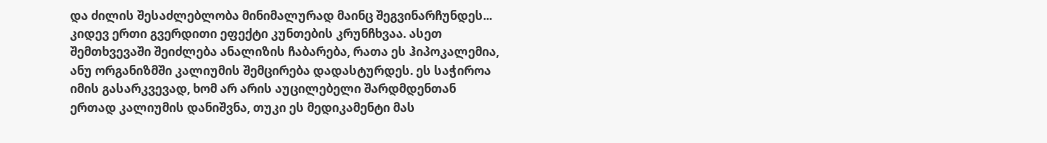და ძილის შესაძლებლობა მინიმალურად მაინც შეგვინარჩუნდეს...
კიდევ ერთი გვერდითი ეფექტი კუნთების კრუნჩხვაა. ასეთ შემთხვევაში შეიძლება ანალიზის ჩაბარება, რათა ეს ჰიპოკალემია, ანუ ორგანიზმში კალიუმის შემცირება დადასტურდეს. ეს საჭიროა იმის გასარკვევად, ხომ არ არის აუცილებელი შარდმდენთან ერთად კალიუმის დანიშვნა, თუკი ეს მედიკამენტი მას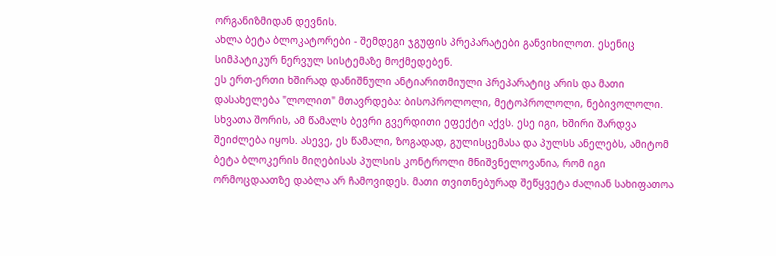ორგანიზმიდან დევნის.
ახლა ბეტა ბლოკატორები - შემდეგი ჯგუფის პრეპარატები განვიხილოთ. ესენიც სიმპატიკურ ნერვულ სისტემაზე მოქმედებენ.
ეს ერთ-ერთი ხშირად დანიშნული ანტიარითმიული პრეპარატიც არის და მათი დასახელება "ლოლით" მთავრდება: ბისოპროლოლი, მეტოპროლოლი, ნებივოლოლი.
სხვათა შორის, ამ წამალს ბევრი გვერდითი ეფექტი აქვს. ესე იგი, ხშირი შარდვა შეიძლება იყოს. ასევე, ეს წამალი, ზოგადად, გულისცემასა და პულსს ანელებს, ამიტომ ბეტა ბლოკერის მიღებისას პულსის კონტროლი მნიშვნელოვანია, რომ იგი ორმოცდაათზე დაბლა არ ჩამოვიდეს. მათი თვითნებურად შეწყვეტა ძალიან სახიფათოა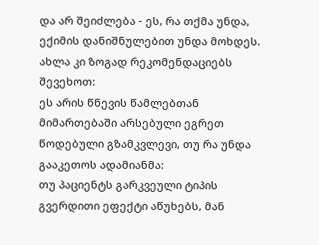და არ შეიძლება - ეს, რა თქმა უნდა, ექიმის დანიშნულებით უნდა მოხდეს.
ახლა კი ზოგად რეკომენდაციებს შევეხოთ:
ეს არის წნევის წამლებთან მიმართებაში არსებული ეგრეთ წოდებული გზამკვლევი, თუ რა უნდა გააკეთოს ადამიანმა:
თუ პაციენტს გარკვეული ტიპის გვერდითი ეფექტი აწუხებს, მან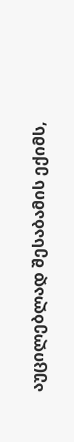აუცილებლად შესაბამის ექიმს,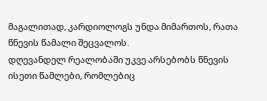მაგალითად, კარდიოლოგს უნდა მიმართოს, რათა წნევის წამალი შეცვალოს.
დღევანდელ რეალობაში უკვე არსებობს წნევის ისეთი წამლები, რომლებიც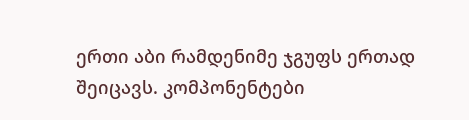ერთი აბი რამდენიმე ჯგუფს ერთად შეიცავს. კომპონენტები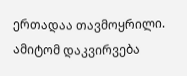ერთადაა თავმოყრილი. ამიტომ დაკვირვება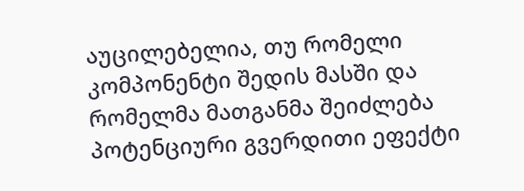აუცილებელია, თუ რომელი კომპონენტი შედის მასში და რომელმა მათგანმა შეიძლება პოტენციური გვერდითი ეფექტი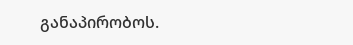განაპირობოს.